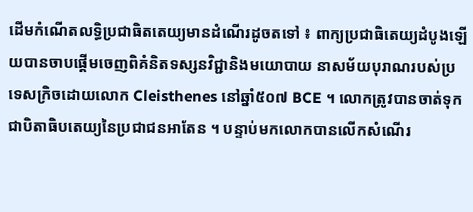ដើមកំណើតលទ្ធិប្រជាធិតតេយ្យមានដំណើរដូចតទៅ ៖ ពាក្យប្រជាធិតេយ្យដំបូងឡើយបានចាបផ្ដើមចេញពិគំនិតទស្សនវិជ្ជានិងមយោបាយ នាសម័យបុរាណរបស់ប្រទេសក្រិចដោយលោក Cleisthenes នៅឆ្នាំ៥០៧ BCE ។ លោកត្រូវបានចាត់ទុកជាបិតាធិបតេយ្យនៃប្រជាជនអាតែន ។ បន្ទាប់មកលោកបានលើកសំណើរ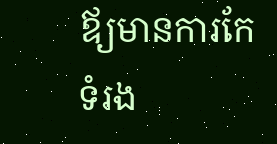ឪ្យមានការកែទំរង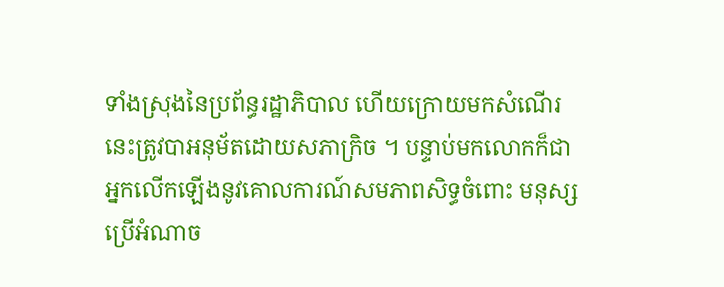ទាំងស្រុងនៃប្រព័ន្ធរដ្ឋាភិបាល ហើយក្រោយមកសំណើរនេះត្រូវបាអនុម័តដោយសភាក្រិច ។ បន្ទាប់មកលោកក៏ជាអ្នកលើកឡើងនូវគោលការណ៍សមភាពសិទ្ធចំពោះ មនុស្សប្រើអំណាច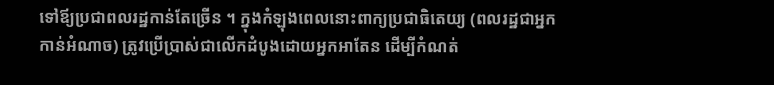ទៅឪ្យប្រជាពលរដ្ឋកាន់តែច្រើន ។ ក្នុងកំឡុងពេលនោះពាក្យប្រជាធិតេយ្យ (ពលរដ្ឋជាអ្នកកាន់អំណាច) ត្រូវប្រើប្រាស់ជាលើកដំបូងដោយអ្នកអាតែន ដើម្បីកំណត់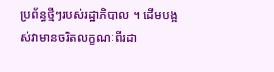ប្រព័ន្ធថ្មីៗរបស់រដ្ឋាភិបាល ។ ដើមបង្អស់វាមានចរិតលក្ខណៈពីរដា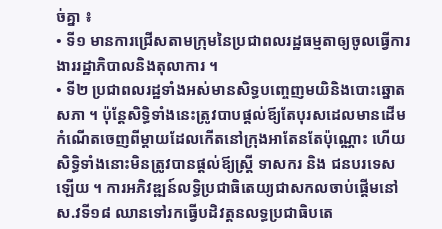ច់គ្នា ៖
• ទី១ មានការជ្រើសតាមក្រុមនៃប្រជាពលរដ្ឋធម្មតាឲ្យចូលធ្វើការងាររដ្ឋាភិបាលនិងតុលាការ ។
• ទី២ ប្រជាពលរដ្ឋទាំងអស់មានសិទ្ធបញ្ចេញមយិនិងបោះឆ្នោតសភា ។ ប៉ុន្ដែសិទ្ធិទាំងនេះត្រូវបាបផ្ដល់ឪ្យតែបុរសដេលមានដើមកំណើតចេញពីម្ដាយដែលកើតនៅក្រុងអាតែនតែប៉ុណ្ណោះ ហើយសិទ្ធិទាំងនោះមិនត្រូវបានផ្តល់ឪ្យស្រ្ដី ទាសករ និង ជនបរទេសឡើយ ។ ការអភិវឌ្ឍន៍លទ្ធិប្រជាធិតេយ្យជាសកលចាប់ផ្ដើមនៅស.វទី១៨ ឈានទៅរកធ្វើបដិវត្តនលទ្ធប្រជាធិបតេ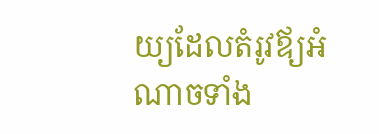យ្យដែលតំរូវឪ្យអំណាចទាំង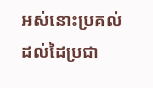អស់នោះប្រគល់ដល់ដៃប្រជា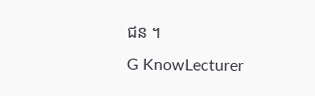ជន ។
G KnowLecturer